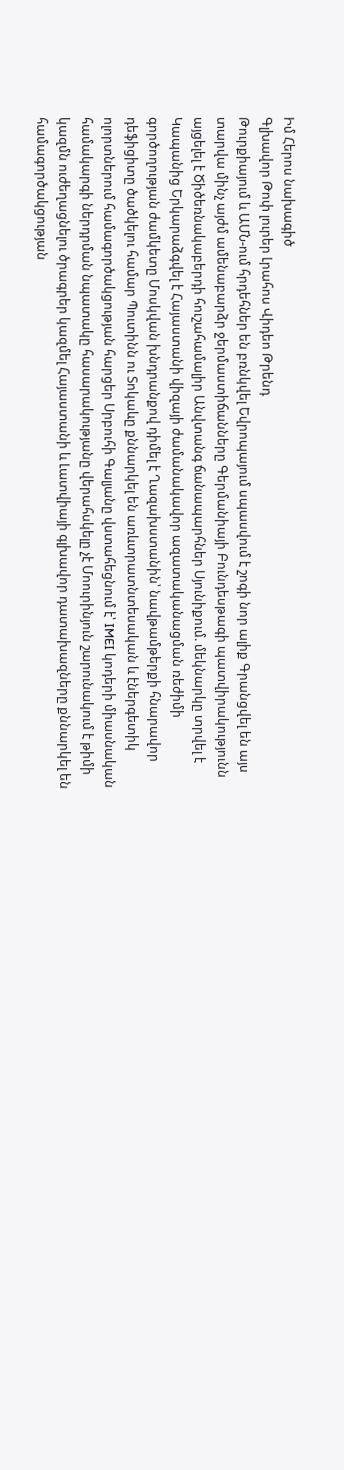Իմ Հերոս նախագիծ
Գլխավոր Թոփ լուրեր Լրահոս Վիդեո Թրենդ
Թուրքիայում և ԱՄՆ-ում հրդեհներ են բռնկվել Եվրոպայում սպասվում է շոգի նոր ալիք Գրանցվել են այս տարվա մինչ այժմ ամենաբարձր ջերմաստիճանները Գերմանիայի Բունդեսթագի պատվիրակությունն այցելել է Ծիծեռնակաբերդի հուշահամալիր Անվտանգ ճանապարհներ Սյունիքում. մեկնարկը տրվել է Կապանից Երկարաձգվել է Հայաստանի վիզայի ժամանակավոր ազատականացման ռեժիմի գործողության ժամկետը Մոսկվան խնդրանքով դիմել է Ղազախստանին՝ նավթամթերքի հնարավոր դեֆիցիտը ծածկելու համար Պուտինն ու Տոկաևը քննարկել են առևտրատնտեսական և էներգետիկ ոլորտներում համագործակցության հարցեր Սրբուհի Գալյանը վստահեցնում է՝ IMEI կոդերի միասնական համակարգի ներդրման նպատակը հասարակությանը վերահսկելը չէ Մոուրինյուն շարունակում է թիմի կազմն ուժեղացնելու ծրագրեր կազմել Հայաստանի և Լատվիայի գլխավոր դատախազները քննարկել են համագործակցության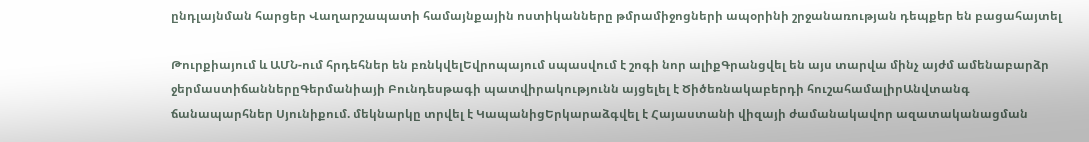ընդլայնման հարցեր Վաղարշապատի համայնքային ոստիկանները թմրամիջոցների ապօրինի շրջանառության դեպքեր են բացահայտել

Թուրքիայում և ԱՄՆ-ում հրդեհներ են բռնկվելԵվրոպայում սպասվում է շոգի նոր ալիքԳրանցվել են այս տարվա մինչ այժմ ամենաբարձր ջերմաստիճաններըԳերմանիայի Բունդեսթագի պատվիրակությունն այցելել է Ծիծեռնակաբերդի հուշահամալիրԱնվտանգ ճանապարհներ Սյունիքում. մեկնարկը տրվել է ԿապանիցԵրկարաձգվել է Հայաստանի վիզայի ժամանակավոր ազատականացման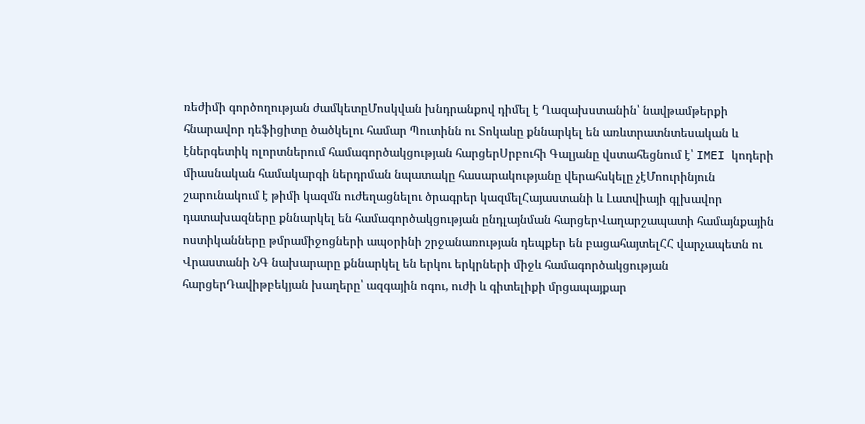ռեժիմի գործողության ժամկետըՄոսկվան խնդրանքով դիմել է Ղազախստանին՝ նավթամթերքի հնարավոր դեֆիցիտը ծածկելու համար Պուտինն ու Տոկաևը քննարկել են առևտրատնտեսական և էներգետիկ ոլորտներում համագործակցության հարցերՍրբուհի Գալյանը վստահեցնում է՝ IMEI կոդերի միասնական համակարգի ներդրման նպատակը հասարակությանը վերահսկելը չէՄոուրինյուն շարունակում է թիմի կազմն ուժեղացնելու ծրագրեր կազմելՀայաստանի և Լատվիայի գլխավոր դատախազները քննարկել են համագործակցության ընդլայնման հարցերՎաղարշապատի համայնքային ոստիկանները թմրամիջոցների ապօրինի շրջանառության դեպքեր են բացահայտելՀՀ վարչապետն ու Վրաստանի ՆԳ նախարարը քննարկել են երկու երկրների միջև համագործակցության հարցերԴավիթբեկյան խաղերը՝ ազգային ոգու, ուժի և գիտելիքի մրցապայքար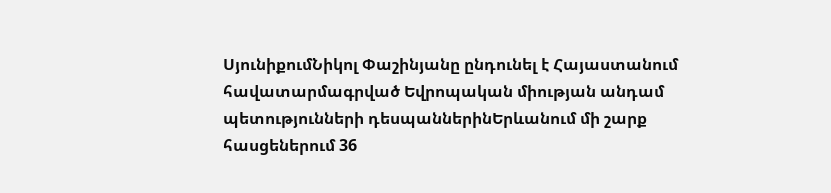ՍյունիքումՆիկոլ Փաշինյանը ընդունել է Հայաստանում հավատարմագրված Եվրոպական միության անդամ պետությունների դեսպաններինԵրևանում մի շարք հասցեներում 36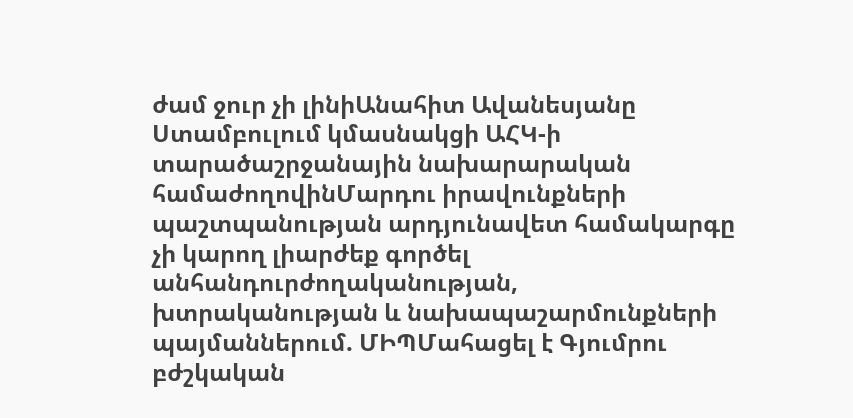ժամ ջուր չի լինիԱնահիտ Ավանեսյանը Ստամբուլում կմասնակցի ԱՀԿ-ի տարածաշրջանային նախարարական համաժողովինՄարդու իրավունքների պաշտպանության արդյունավետ համակարգը չի կարող լիարժեք գործել անհանդուրժողականության, խտրականության և նախապաշարմունքների պայմաններում. ՄԻՊՄահացել է Գյումրու բժշկական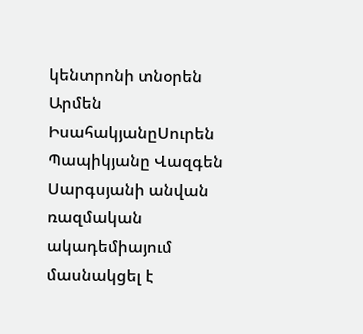կենտրոնի տնօրեն Արմեն ԻսահակյանըՍուրեն Պապիկյանը Վազգեն Սարգսյանի անվան ռազմական ակադեմիայում մասնակցել է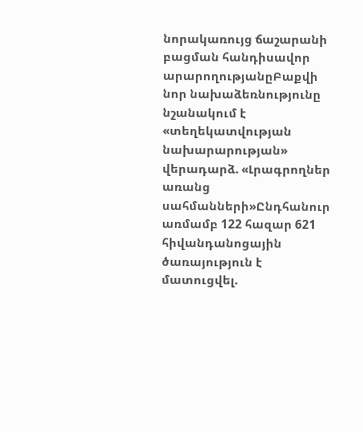նորակառույց ճաշարանի բացման հանդիսավոր արարողությանըԲաքվի նոր նախաձեռնությունը նշանակում է «տեղեկատվության նախարարության» վերադարձ. «Լրագրողներ առանց սահմանների»Ընդհանուր առմամբ 122 հազար 621 հիվանդանոցային ծառայություն է մատուցվել.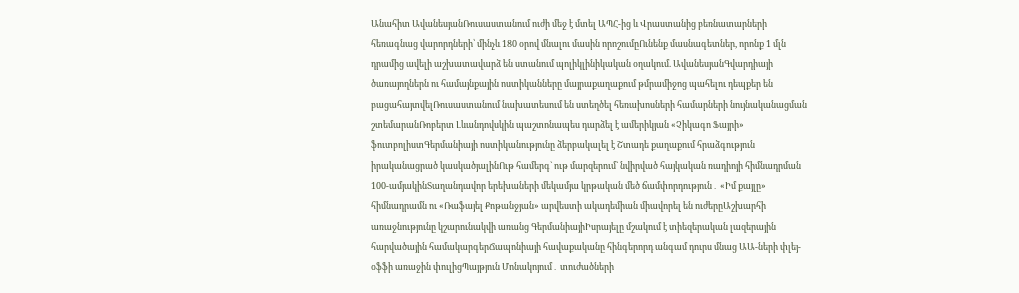Անահիտ ԱվանեսյանՌուսաստանում ուժի մեջ է մտել ԱՊՀ-ից և Վրաստանից բեռնատարների հեռագնաց վարորդների՝ մինչև 180 օրով մնալու մասին որոշումըՈւնենք մասնագետներ, որոնք 1 մլն դրամից ավելի աշխատավարձ են ստանում պոլիկլինիկական օղակում. ԱվանեսյանԳվարդիայի ծառայողներն ու համայնքային ոստիկանները մայրաքաղաքում թմրամիջոց պահելու դեպքեր են բացահայտվելՌուսաստանում նախատեսում են ստեղծել հեռախոսների համարների նույնականացման շտեմարանՌոբերտ Լևանդովսկին պաշտոնապես դարձել է ամերիկյան «Չիկագո Ֆայրի» ֆուտբոլիստԳերմանիայի ոստիկանությունը ձերբակալել է Շտադե քաղաքում հրաձգություն իրականացրած կասկածյալինՈւթ համերգ` ութ մարզերում` նվիրված հայկական ռադիոյի հիմնադրման 100-ամյակինՏաղանդավոր երեխաների մեկամյա կրթական մեծ ճամփորդություն․ «Իմ քայլը» հիմնադրամն ու «Ռաֆայել Քոթանջյան» արվեստի ակադեմիան միավորել են ուժերըԱշխարհի առաջնությունը կշարունակվի առանց ԳերմանիայիԻսրայելը մշակում է տիեզերական լազերային հարվածային համակարգերՃապոնիայի հավաքականը հինգերորդ անգամ դուրս մնաց ԱԱ-ների փլեյ-օֆֆի առաջին փուլիցՊայթյուն Մոնակոյում․ տուժածների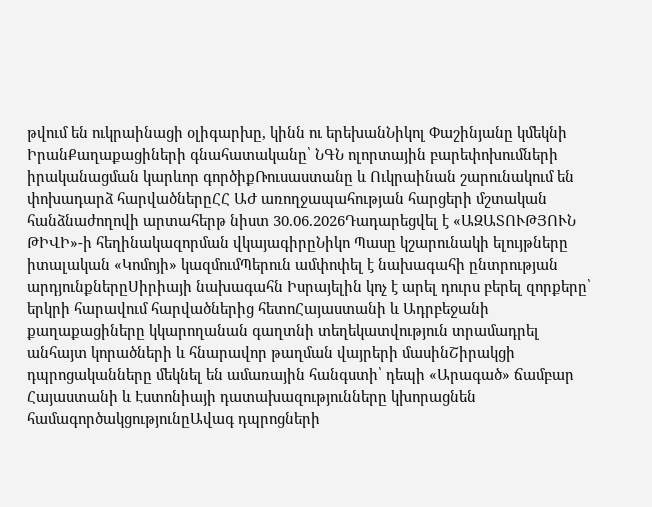թվում են ուկրաինացի օլիգարխը, կինն ու երեխանՆիկոլ Փաշինյանը կմեկնի ԻրանՔաղաքացիների գնահատականը՝ ՆԳՆ ոլորտային բարեփոխումների իրականացման կարևոր գործիքՌուսաստանը և Ուկրաինան շարունակում են փոխադարձ հարվածներըՀՀ ԱԺ առողջապահության հարցերի մշտական հանձնաժողովի արտահերթ նիստ 30.06.2026Դադարեցվել է «ԱԶԱՏՈՒԹՅՈՒՆ ԹԻՎԻ»-ի հեղինակազորման վկայագիրըՆիկո Պասը կշարունակի ելույթները իտալական «Կոմոյի» կազմումՊերուն ամփոփել է նախագահի ընտրության արդյունքներըՍիրիայի նախագահն Իսրայելին կոչ է արել դուրս բերել զորքերը՝ երկրի հարավում հարվածներից հետոՀայաստանի և Ադրբեջանի քաղաքացիները կկարողանան գաղտնի տեղեկատվություն տրամադրել անհայտ կորածների և հնարավոր թաղման վայրերի մասինՇիրակցի դպրոցականները մեկնել են ամառային հանգստի՝ դեպի «Արագած» ճամբար Հայաստանի և Էստոնիայի դատախազությունները կխորացնեն համագործակցությունըԱվագ դպրոցների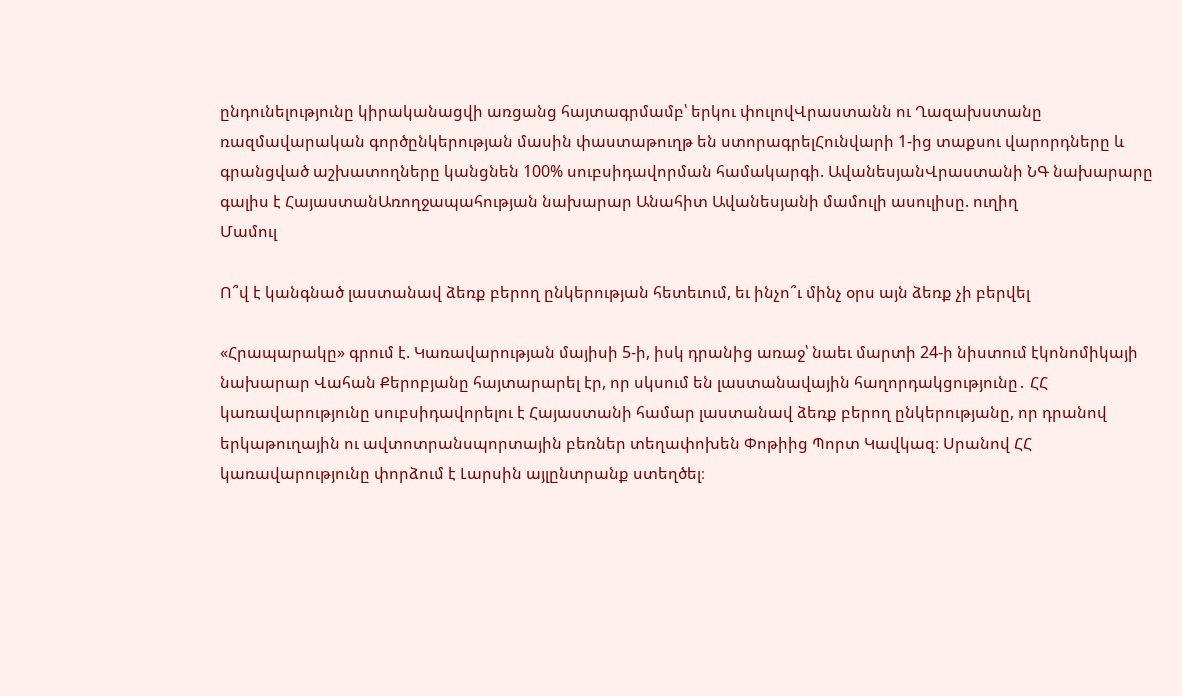ընդունելությունը կիրականացվի առցանց հայտագրմամբ՝ երկու փուլովՎրաստանն ու Ղազախստանը ռազմավարական գործընկերության մասին փաստաթուղթ են ստորագրելՀունվարի 1-ից տաքսու վարորդները և գրանցված աշխատողները կանցնեն 100% սուբսիդավորման համակարգի. ԱվանեսյանՎրաստանի ՆԳ նախարարը գալիս է ՀայաստանԱռողջապահության նախարար Անահիտ Ավանեսյանի մամուլի ասուլիսը. ուղիղ
Մամուլ

Ո՞վ է կանգնած լաստանավ ձեռք բերող ընկերության հետեւում, եւ ինչո՞ւ մինչ օրս այն ձեռք չի բերվել

«Հրապարակը» գրում է. Կառավարության մայիսի 5-ի, իսկ դրանից առաջ՝ նաեւ մարտի 24-ի նիստում էկոնոմիկայի նախարար Վահան Քերոբյանը հայտարարել էր, որ սկսում են լաստանավային հաղորդակցությունը․ ՀՀ կառավարությունը սուբսիդավորելու է Հայաստանի համար լաստանավ ձեռք բերող ընկերությանը, որ դրանով երկաթուղային ու ավտոտրանսպորտային բեռներ տեղափոխեն Փոթիից Պորտ Կավկազ։ Սրանով ՀՀ կառավարությունը փորձում է Լարսին այլընտրանք ստեղծել։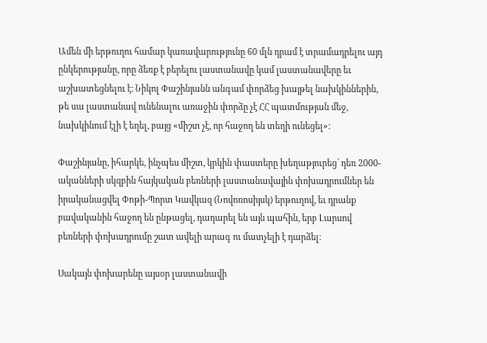Ամեն մի երթուղու համար կառավարությունը 60 մլն դրամ է տրամադրելու այդ ընկերությանը, որը ձեռք է բերելու լաստանավը կամ լաստանավերը եւ աշխատեցնելու է։ Նիկոլ Փաշինյանն անգամ փորձեց խայթել նախկիններին, թե սա լաստանավ ունենալու առաջին փորձը չէ ՀՀ պատմության մեջ, նախկինում էլի է եղել, բայց «միշտ չէ, որ հաջող են տեղի ունեցել»։

Փաշինյանը, իհարկե, ինչպես միշտ, կրկին փաստերը խեղաթյուրեց՝ դեռ 2000-ականների սկզբին հայկական բեռների լաստանավային փոխադրումներ են իրականացվել Փոթի-Պորտ Կավկազ (Նովոռոսիյսկ) երթուղով, եւ դրանք բավականին հաջող են ընթացել, դադարել են այն պահին, երբ Լարսով բեռների փոխադրումը շատ ավելի արագ ու մատչելի է դարձել։

Սակայն փոխարենը այսօր լաստանավի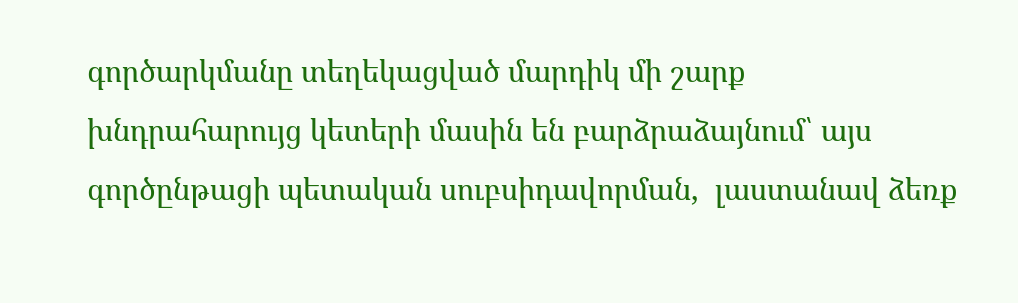գործարկմանը տեղեկացված մարդիկ մի շարք խնդրահարույց կետերի մասին են բարձրաձայնում՝ այս գործընթացի պետական սուբսիդավորման,  լաստանավ ձեռք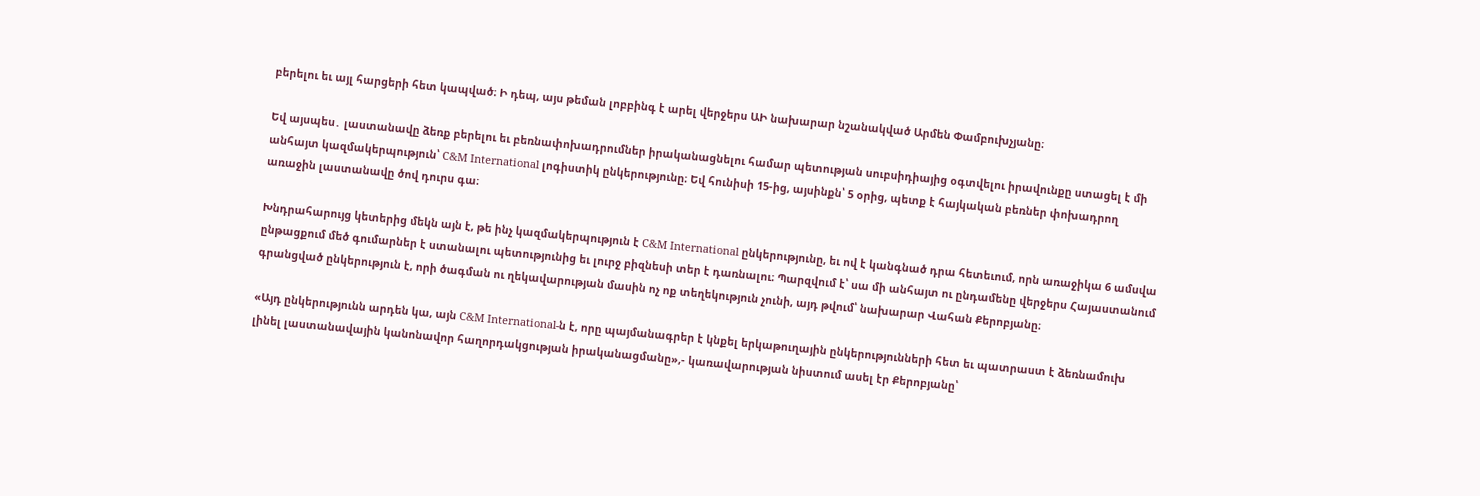բերելու եւ այլ հարցերի հետ կապված։ Ի դեպ, այս թեման լոբբինգ է արել վերջերս ԱԻ նախարար նշանակված Արմեն Փամբուխչյանը։

Եվ այսպես․ լաստանավը ձեռք բերելու եւ բեռնափոխադրումներ իրականացնելու համար պետության սուբսիդիայից օգտվելու իրավունքը ստացել է մի անհայտ կազմակերպություն՝ C&M International լոգիստիկ ընկերությունը։ Եվ հունիսի 15-ից, այսինքն՝ 5 օրից, պետք է հայկական բեռներ փոխադրող առաջին լաստանավը ծով դուրս գա։

Խնդրահարույց կետերից մեկն այն է, թե ինչ կազմակերպություն է C&M International ընկերությունը, եւ ով է կանգնած դրա հետեւում, որն առաջիկա 6 ամսվա ընթացքում մեծ գումարներ է ստանալու պետությունից եւ լուրջ բիզնեսի տեր է դառնալու։ Պարզվում է՝ սա մի անհայտ ու ընդամենը վերջերս Հայաստանում գրանցված ընկերություն է, որի ծագման ու ղեկավարության մասին ոչ ոք տեղեկություն չունի, այդ թվում՝ նախարար Վահան Քերոբյանը։

«Այդ ընկերությունն արդեն կա, այն C&M International-ն է, որը պայմանագրեր է կնքել երկաթուղային ընկերությունների հետ եւ պատրաստ է ձեռնամուխ լինել լաստանավային կանոնավոր հաղորդակցության իրականացմանը»,- կառավարության նիստում ասել էր Քերոբյանը՝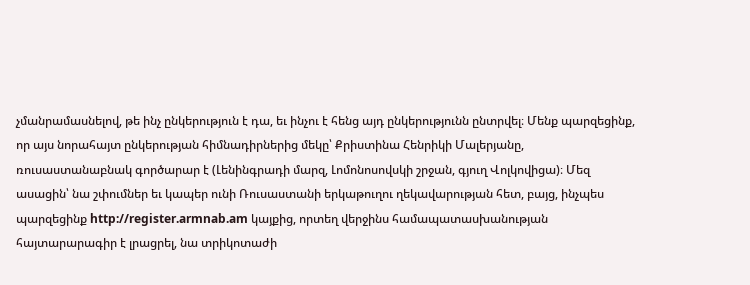չմանրամասնելով, թե ինչ ընկերություն է դա, եւ ինչու է հենց այդ ընկերությունն ընտրվել։ Մենք պարզեցինք, որ այս նորահայտ ընկերության հիմնադիրներից մեկը՝ Քրիստինա Հենրիկի Մալերյանը, ռուսաստանաբնակ գործարար է (Լենինգրադի մարզ, Լոմոնոսովսկի շրջան, գյուղ Վոլկովիցա)։ Մեզ ասացին՝ նա շփումներ եւ կապեր ունի Ռուսաստանի երկաթուղու ղեկավարության հետ, բայց, ինչպես պարզեցինք http://register.armnab.am կայքից, որտեղ վերջինս համապատասխանության հայտարարագիր է լրացրել, նա տրիկոտաժի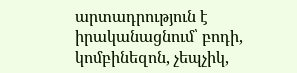արտադրություն է իրականացնում՝ բոդի, կոմբինեզոն, չեպչիկ,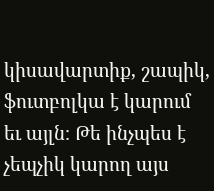կիսավարտիք, շապիկ, ֆուտբոլկա է կարում եւ այլն։ Թե ինչպես է չեպչիկ կարող այս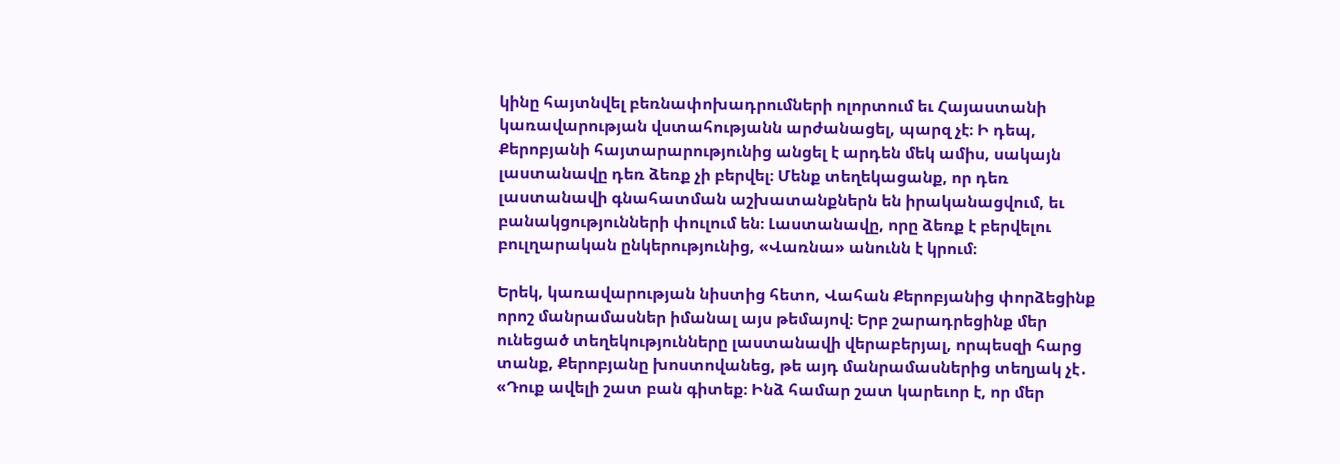կինը հայտնվել բեռնափոխադրումների ոլորտում եւ Հայաստանի կառավարության վստահությանն արժանացել, պարզ չէ։ Ի դեպ, Քերոբյանի հայտարարությունից անցել է արդեն մեկ ամիս, սակայն լաստանավը դեռ ձեռք չի բերվել։ Մենք տեղեկացանք, որ դեռ լաստանավի գնահատման աշխատանքներն են իրականացվում, եւ բանակցությունների փուլում են։ Լաստանավը, որը ձեռք է բերվելու բուլղարական ընկերությունից, «Վառնա» անունն է կրում։

Երեկ, կառավարության նիստից հետո, Վահան Քերոբյանից փորձեցինք որոշ մանրամասներ իմանալ այս թեմայով։ Երբ շարադրեցինք մեր ունեցած տեղեկությունները լաստանավի վերաբերյալ, որպեսզի հարց տանք, Քերոբյանը խոստովանեց, թե այդ մանրամասներից տեղյակ չէ․ «Դուք ավելի շատ բան գիտեք։ Ինձ համար շատ կարեւոր է, որ մեր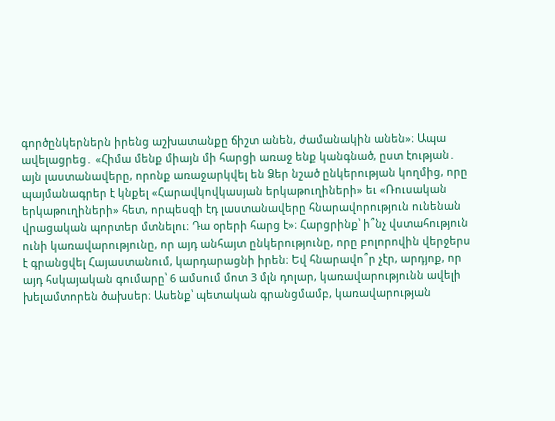գործընկերներն իրենց աշխատանքը ճիշտ անեն, ժամանակին անեն»։ Ապա ավելացրեց․ «Հիմա մենք միայն մի հարցի առաջ ենք կանգնած, ըստ էության․ այն լաստանավերը, որոնք առաջարկվել են Ձեր նշած ընկերության կողմից, որը պայմանագրեր է կնքել «Հարավկովկասյան երկաթուղիների» եւ «Ռուսական երկաթուղիների» հետ, որպեսզի էդ լաստանավերը հնարավորություն ունենան վրացական պորտեր մտնելու։ Դա օրերի հարց է»։ Հարցրինք՝ ի՞նչ վստահություն ունի կառավարությունը, որ այդ անհայտ ընկերությունը, որը բոլորովին վերջերս է գրանցվել Հայաստանում, կարդարացնի իրեն։ Եվ հնարավո՞ր չէր, արդյոք, որ այդ հսկայական գումարը՝ 6 ամսում մոտ 3 մլն դոլար, կառավարությունն ավելի խելամտորեն ծախսեր։ Ասենք՝ պետական գրանցմամբ, կառավարության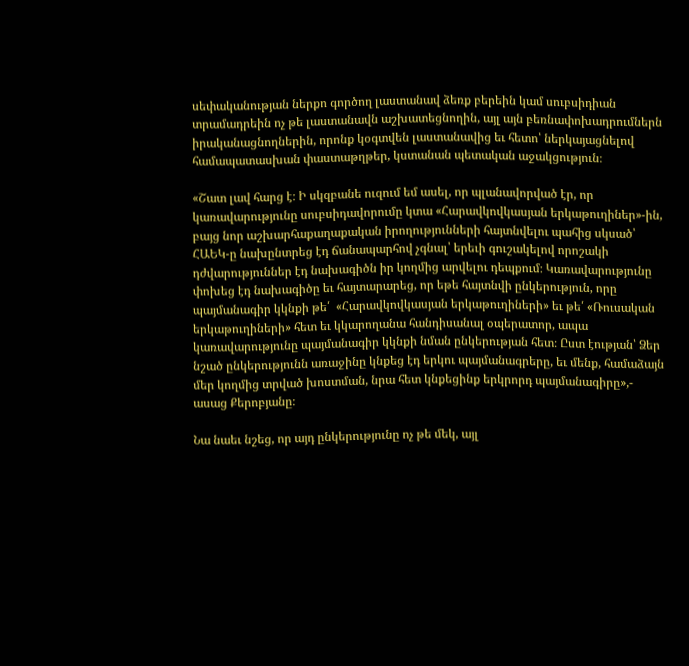սեփականության ներքո գործող լաստանավ ձեռք բերեին կամ սուբսիդիան տրամադրեին ոչ թե լաստանավն աշխատեցնողին, այլ այն բեռնափոխադրումներն իրականացնողներին, որոնք կօգտվեն լաստանավից եւ հետո՝ ներկայացնելով համապատասխան փաստաթղթեր, կստանան պետական աջակցություն։

«Շատ լավ հարց է։ Ի սկզբանե ուզում եմ ասել, որ պլանավորված էր, որ կառավարությունը սուբսիդավորումը կտա «Հարավկովկասյան երկաթուղիներ»-ին, բայց նոր աշխարհաքաղաքական իրողությունների հայտնվելու պահից սկսած՝ ՀԱԵԿ-ը նախընտրեց էդ ճանապարհով չգնալ՝ երեւի գուշակելով որոշակի դժվարություններ էդ նախագիծն իր կողմից արվելու դեպքում։ Կառավարությունը փոխեց էդ նախագիծը եւ հայտարարեց, որ եթե հայտնվի ընկերություն, որը պայմանագիր կկնքի թե՛  «Հարավկովկասյան երկաթուղիների» եւ թե՛ «Ռուսական երկաթուղիների» հետ եւ կկարողանա հանդիսանալ օպերատոր, ապա կառավարությունը պայմանագիր կկնքի նման ընկերության հետ։ Ըստ էության՝ Ձեր նշած ընկերությունն առաջինը կնքեց էդ երկու պայմանագրերը, եւ մենք, համաձայն մեր կողմից տրված խոստման, նրա հետ կնքեցինք երկրորդ պայմանագիրը»,- ասաց Քերոբյանը։

Նա նաեւ նշեց, որ այդ ընկերությունը ոչ թե մեկ, այլ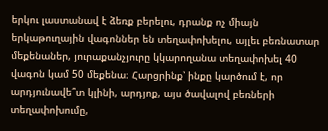երկու լաստանավ է ձեռք բերելու, դրանք ոչ միայն երկաթուղային վագոններ են տեղափոխելու, այլեւ բեռնատար մեքենաներ, յուրաքանչյուրը կկարողանա տեղափոխել 40 վագոն կամ 50 մեքենա։ Հարցրինք՝ ինքը կարծում է, որ արդյունավե՞տ կլինի, արդյոք, այս ծավալով բեռների տեղափոխումը,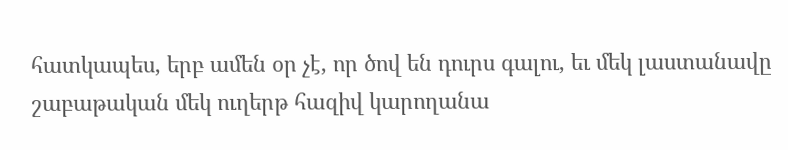հատկապես, երբ ամեն օր չէ, որ ծով են դուրս գալու, եւ մեկ լաստանավը շաբաթական մեկ ուղերթ հազիվ կարողանա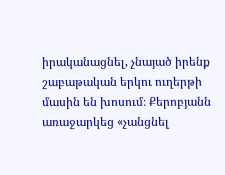իրականացնել, չնայած իրենք շաբաթական երկու ուղերթի մասին են խոսում։ Քերոբյանն առաջարկեց «չանցնել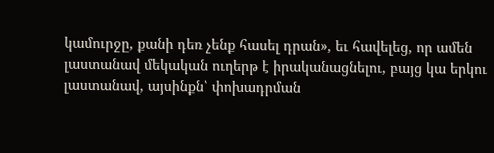կամուրջը, քանի դեռ չենք հասել դրան», եւ հավելեց, որ ամեն լաստանավ մեկական ուղերթ է իրականացնելու, բայց կա երկու լաստանավ, այսինքն՝ փոխադրման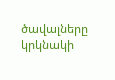ծավալները կրկնակի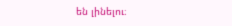են լինելու։